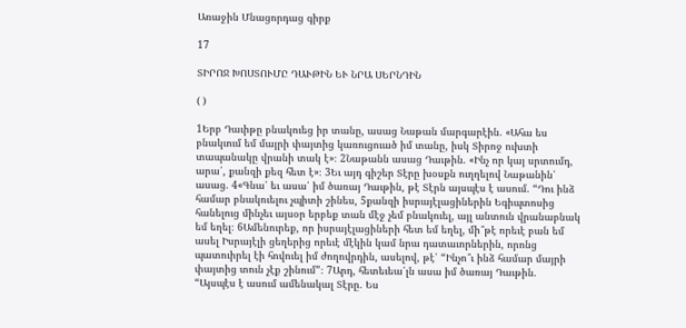Առաջին Մնացորդաց գիրք

17

ՏԻՐՈՋ ԽՈՍՏՈՒՄԸ ԴԱՒԹԻՆ ԵՒ ՆՐԱ ՍԵՐՆԴԻՆ

( )

1Երբ Դաւիթը բնակուեց իր տանը, ասաց Նաթան մարգարէին. «Ահա ես բնակւում եմ մայրի փայտից կառուցուած իմ տանը, իսկ Տիրոջ ուխտի տապանակը վրանի տակ է»։ 2Նաթանն ասաց Դաւթին. «Ինչ որ կայ սրտումդ, արա՛, քանզի քեզ հետ է»։ 3Եւ այդ գիշեր Տէրը խօսքն ուղղելով Նաթանին՝ ասաց. 4«Գնա՛ եւ ասա՛ իմ ծառայ Դաւթին, թէ Տէրն այսպէս է ասում. “Դու ինձ համար բնակուելու չպիտի շինես, 5քանզի իսրայէլացիներին Եգիպտոսից հանելուց մինչեւ այսօր երբեք տան մէջ չեմ բնակուել, այլ անտուն վրանաբնակ եմ եղել։ 6Ամենուրեք, որ իսրայէլացիների հետ եմ եղել, մի՞թէ որեւէ բան եմ ասել Իսրայէլի ցեղերից որեւէ մէկին կամ նրա դատաւորներին, որոնց պատուիրել էի հովուել իմ ժողովրդին, ասելով, թէ՝ “Ինչո՞ւ ինձ համար մայրի փայտից տուն չէք շինում”։ 7Արդ, հետեւեա՛լն ասա իմ ծառայ Դաւթին. “Այսպէս է ասում ամենակալ Տէրը. Ես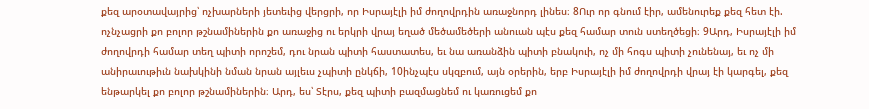քեզ արօտավայրից՝ ոչխարների յետեւից վերցրի, որ Իսրայէլի իմ ժողովրդին առաջնորդ լինես։ 8Ուր որ գնում էիր, ամենուրեք քեզ հետ էի. ոչնչացրի քո բոլոր թշնամիներին քո առաջից ու երկրի վրայ եղած մեծամեծերի անուան պէս քեզ համար տուն ստեղծեցի։ 9Արդ, Իսրայէլի իմ ժողովրդի համար տեղ պիտի որոշեմ, դու նրան պիտի հաստատես, եւ նա առանձին պիտի բնակուի, ոչ մի հոգս պիտի չունենայ, եւ ոչ մի անիրաւութիւն նախկինի նման նրան այլեւս չպիտի ընկճի, 10ինչպէս սկզբում, այն օրերին, երբ Իսրայէլի իմ ժողովրդի վրայ էի կարգել, քեզ ենթարկել քո բոլոր թշնամիներին։ Արդ, ես՝ Տէրս, քեզ պիտի բազմացնեմ ու կառուցեմ քո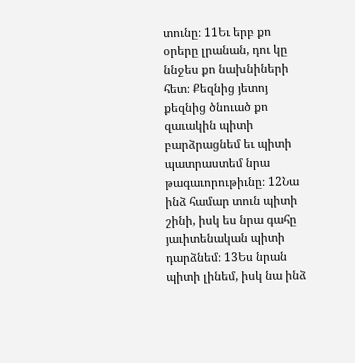տունը։ 11Եւ երբ քո օրերը լրանան, դու կը ննջես քո նախնիների հետ։ Քեզնից յետոյ քեզնից ծնուած քո զաւակին պիտի բարձրացնեմ եւ պիտի պատրաստեմ նրա թագաւորութիւնը։ 12Նա ինձ համար տուն պիտի շինի, իսկ ես նրա գահը յաւիտենական պիտի դարձնեմ։ 13Ես նրան պիտի լինեմ, իսկ նա ինձ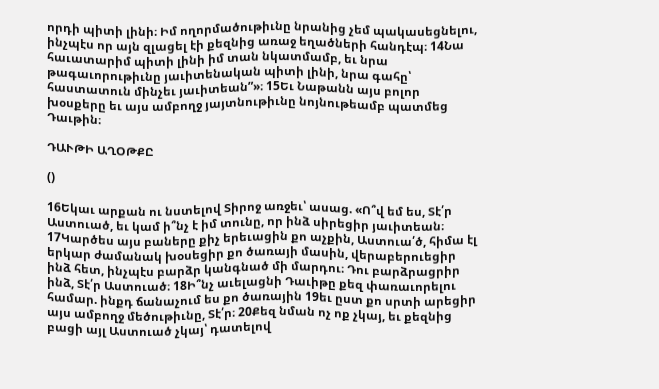որդի պիտի լինի։ Իմ ողորմածութիւնը նրանից չեմ պակասեցնելու, ինչպէս որ այն զլացել էի քեզնից առաջ եղածների հանդէպ։ 14Նա հաւատարիմ պիտի լինի իմ տան նկատմամբ, եւ նրա թագաւորութիւնը յաւիտենական պիտի լինի, նրա գահը՝ հաստատուն մինչեւ յաւիտեան”»։ 15Եւ Նաթանն այս բոլոր խօսքերը եւ այս ամբողջ յայտնութիւնը նոյնութեամբ պատմեց Դաւթին։

ԴԱՒԹԻ ԱՂՕԹՔԸ

()

16Եկաւ արքան ու նստելով Տիրոջ առջեւ՝ ասաց. «Ո՞վ եմ ես, Տէ՛ր Աստուած, եւ կամ ի՞նչ է իմ տունը, որ ինձ սիրեցիր յաւիտեան։ 17Կարծես այս բաները քիչ երեւացին քո աչքին, Աստուա՛ծ, հիմա էլ երկար ժամանակ խօսեցիր քո ծառայի մասին, վերաբերուեցիր ինձ հետ, ինչպէս բարձր կանգնած մի մարդու։ Դու բարձրացրիր ինձ, Տէ՛ր Աստուած։ 18Ի՞նչ աւելացնի Դաւիթը քեզ փառաւորելու համար. ինքդ ճանաչում ես քո ծառային 19եւ ըստ քո սրտի արեցիր այս ամբողջ մեծութիւնը, Տէ՛ր։ 20Քեզ նման ոչ ոք չկայ, եւ քեզնից բացի այլ Աստուած չկայ՝ դատելով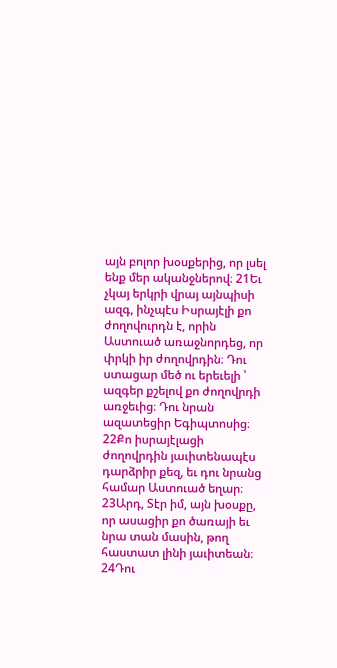այն բոլոր խօսքերից, որ լսել ենք մեր ականջներով։ 21Եւ չկայ երկրի վրայ այնպիսի ազգ, ինչպէս Իսրայէլի քո ժողովուրդն է, որին Աստուած առաջնորդեց, որ փրկի իր ժողովրդին։ Դու ստացար մեծ ու երեւելի ՝ ազգեր քշելով քո ժողովրդի առջեւից։ Դու նրան ազատեցիր Եգիպտոսից։ 22Քո իսրայէլացի ժողովրդին յաւիտենապէս դարձրիր քեզ, եւ դու նրանց համար Աստուած եղար։ 23Արդ, Տէր իմ, այն խօսքը, որ ասացիր քո ծառայի եւ նրա տան մասին, թող հաստատ լինի յաւիտեան։ 24Դու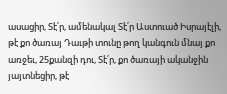ասացիր, Տէ՛ր, ամենակալ Տէ՛ր Աստուած Իսրայէլի, թէ քո ծառայ Դաւթի տունը թող կանգուն մնայ քո առջեւ, 25քանզի դու, Տէ՛ր, քո ծառայի ականջին յայտնեցիր, թէ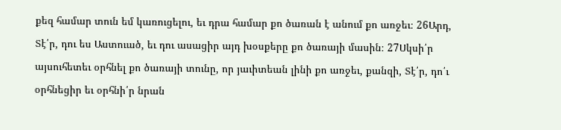քեզ համար տուն եմ կառուցելու, եւ դրա համար քո ծառան է անում քո առջեւ։ 26Արդ, Տէ՛ր, դու ես Աստուած, եւ դու ասացիր այդ խօսքերը քո ծառայի մասին։ 27Սկսի՛ր այսուհետեւ օրհնել քո ծառայի տունը, որ յաւիտեան լինի քո առջեւ, քանզի, Տէ՛ր, դո՛ւ օրհնեցիր եւ օրհնի՛ր նրան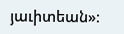յաւիտեան»։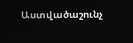Աստվածաշունչ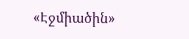«Էջմիածին»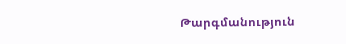Թարգմանություն